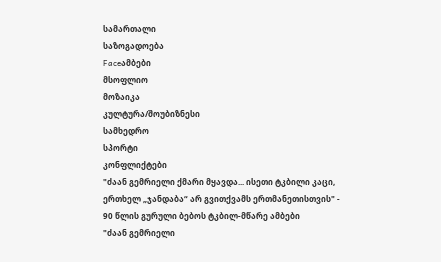სამართალი
საზოგადოება
Faceამბები
მსოფლიო
მოზაიკა
კულტურა/შოუბიზნესი
სამხედრო
სპორტი
კონფლიქტები
"ძაან გემრიელი ქმარი მყავდა... ისეთი ტკბილი კაცი, ერთხელ „ჯანდაბა“ არ გვითქვამს ერთმანეთისთვის" - 90 წლის გურული ბებოს ტკბილ-მწარე ამბები
"ძაან გემრიელი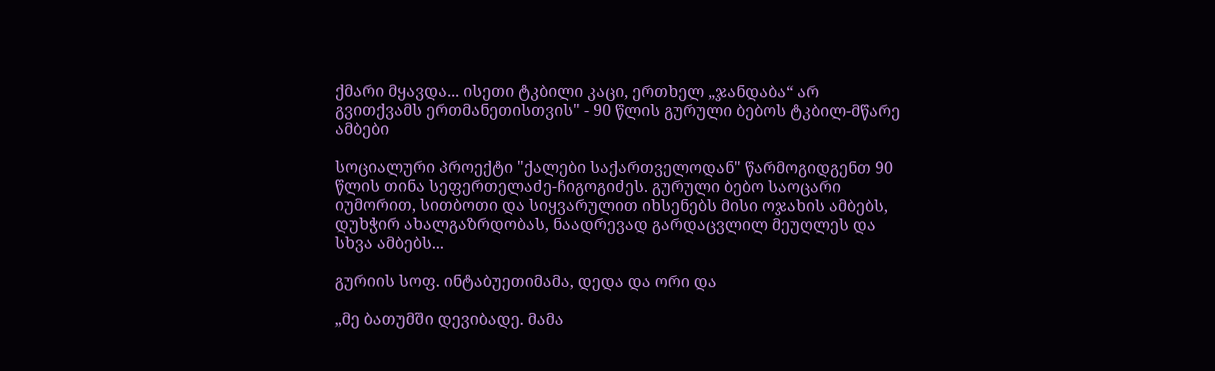ქმარი მყავდა... ისეთი ტკბილი კაცი, ერთხელ „ჯანდაბა“ არ გვითქვამს ერთმანეთისთვის" - 90 წლის გურული ბებოს ტკბილ-მწარე ამბები

სოციალური პროექტი "ქალები საქართველოდან" წარმოგიდგენთ 90 წლის თინა სეფერთელაძე-ჩიგოგიძეს. გურული ბებო საოცარი იუმორით, სითბოთი და სიყვარულით იხსენებს მისი ოჯახის ამბებს, დუხჭირ ახალგაზრდობას, ნაადრევად გარდაცვლილ მეუღლეს და სხვა ამბებს...

გურიის სოფ. ინტაბუეთიმამა, დედა და ორი და

„მე ბათუმში დევიბადე. მამა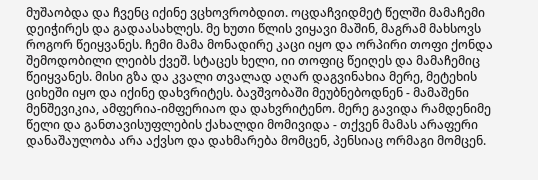მუშაობდა და ჩვენც იქინე ვცხოვრობდით. ოცდაჩვიდმეტ წელში მამაჩემი დეიჭირეს და გადაასახლეს. მე ხუთი წლის ვიყავი მაშინ, მაგრამ მახსოვს როგორ წეიყვანეს. ჩემი მამა მონადირე კაცი იყო და ორპირი თოფი ქონდა შემოდობილი ლეიბს ქვეშ. სტაცეს ხელი, იი თოფიც წეიღეს და მამაჩემიც წეიყვანეს. მისი გზა და კვალი თვალად აღარ დაგვინახია მერე, მეტეხის ციხეში იყო და იქინე დახვრიტეს. ბავშვობაში მეუბნებოდნენ - მამაშენი მენშევიკია, ამფერია-იმფერიაო და დახვრიტენო. მერე გავიდა რამდენიმე წელი და განთავისუფლების ქახალდი მომივიდა - თქვენ მამას არაფერი დანაშაულობა არა აქვსო და დახმარება მომცენ, პენსიაც ორმაგი მომცენ.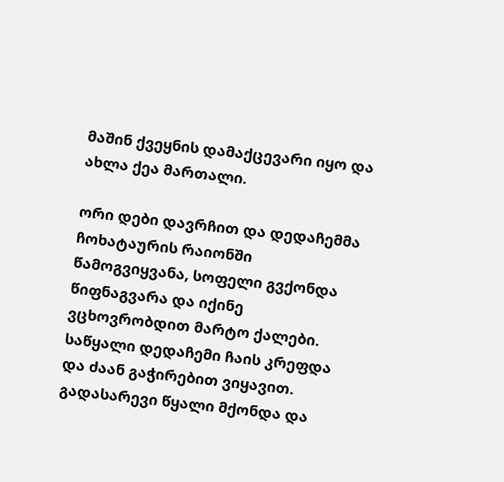მაშინ ქვეყნის დამაქცევარი იყო და ახლა ქეა მართალი.

ორი დები დავრჩით და დედაჩემმა ჩოხატაურის რაიონში წამოგვიყვანა, სოფელი გვქონდა წიფნაგვარა და იქინე ვცხოვრობდით მარტო ქალები. საწყალი დედაჩემი ჩაის კრეფდა და ძაან გაჭირებით ვიყავით. გადასარევი წყალი მქონდა და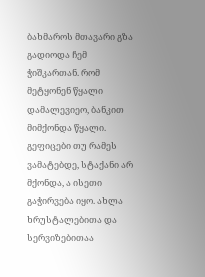ბახმაროს მთავარი გზა გადიოდა ჩემ ჭიშკართან. რომ მეტყონენ წყალი დამალევიეო, ბანკით მიმქონდა წყალი. გეფიცები თუ რამეს ვამატებდე, სტაქანი არ მქონდა, ა ისეთი გაჭირვება იყო. ახლა ხრუსტალებითა და სერვიზებითაა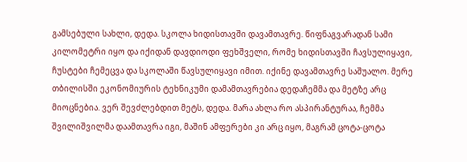გამსებული სახლი, დედა. სკოლა ხიდისთავში დავამთავრე. წიფნაგვარადან სამი კილომეტრი იყო და იქიდან დავდიოდი ფეხშველი, რომე ხიდისთავში ჩავსულიყავი, ჩუსტები ჩემეცვა და სკოლაში წავსულიყავი იმით. იქინე დავამთავრე საშუალო. მერე თბილისში ეკონომიურის ტეხნიკუმი დამამთავრებია დედაჩემმა და მეტზე არც მიოცნებია. ვერ შევძლებდით მეტს, დედა. მარა ახლა რო ასპირანტურაა, ჩემმა შვილიშვილმა დაამთავრა იგი, მაშინ ამფერები კი არც იყო, მაგრამ ცოტა-ცოტა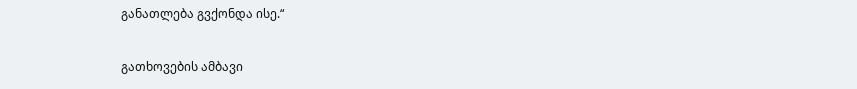განათლება გვქონდა ისე.“

გათხოვების ამბავი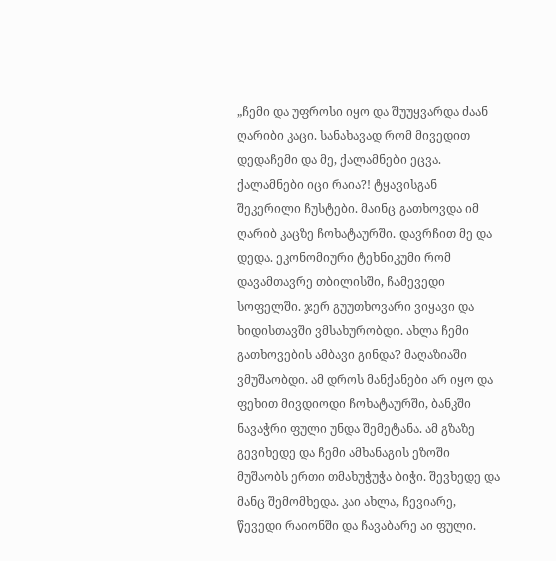„ჩემი და უფროსი იყო და შუუყვარდა ძაან ღარიბი კაცი. სანახავად რომ მივედით დედაჩემი და მე, ქალამნები ეცვა. ქალამნები იცი რაია?! ტყავისგან შეკერილი ჩუსტები. მაინც გათხოვდა იმ ღარიბ კაცზე ჩოხატაურში. დავრჩით მე და დედა. ეკონომიური ტეხნიკუმი რომ დავამთავრე თბილისში, ჩამევედი სოფელში. ჯერ გუუთხოვარი ვიყავი და ხიდისთავში ვმსახურობდი. ახლა ჩემი გათხოვების ამბავი გინდა? მაღაზიაში ვმუშაობდი. ამ დროს მანქანები არ იყო და ფეხით მივდიოდი ჩოხატაურში, ბანკში ნავაჭრი ფული უნდა შემეტანა. ამ გზაზე გევიხედე და ჩემი ამხანაგის ეზოში მუშაობს ერთი თმახუჭუჭა ბიჭი. შევხედე და მანც შემომხედა. კაი ახლა, ჩევიარე, წევედი რაიონში და ჩავაბარე აი ფული.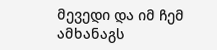მევედი და იმ ჩემ ამხანაგს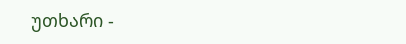უთხარი -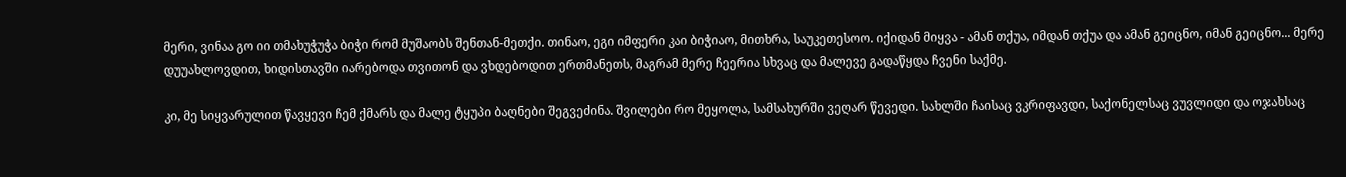მერი, ვინაა გო იი თმახუჭუჭა ბიჭი რომ მუშაობს შენთან-მეთქი. თინაო, ეგი იმფერი კაი ბიჭიაო, მითხრა, საუკეთესოო. იქიდან მიყვა - ამან თქუა, იმდან თქუა და ამან გეიცნო, იმან გეიცნო... მერე დუუახლოვდით, ხიდისთავში იარებოდა თვითონ და ვხდებოდით ერთმანეთს, მაგრამ მერე ჩეერია სხვაც და მალევე გადაწყდა ჩვენი საქმე.

კი, მე სიყვარულით წავყევი ჩემ ქმარს და მალე ტყუპი ბაღნები შეგვეძინა. შვილები რო მეყოლა, სამსახურში ვეღარ წევედი. სახლში ჩაისაც ვკრიფავდი, საქონელსაც ვუვლიდი და ოჯახსაც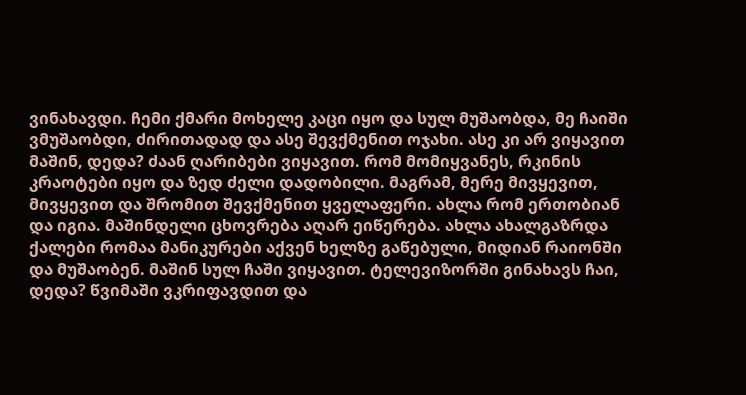ვინახავდი. ჩემი ქმარი მოხელე კაცი იყო და სულ მუშაობდა, მე ჩაიში ვმუშაობდი, ძირითადად და ასე შევქმენით ოჯახი. ასე კი არ ვიყავით მაშინ, დედა? ძაან ღარიბები ვიყავით. რომ მომიყვანეს, რკინის კრაოტები იყო და ზედ ძელი დადობილი. მაგრამ, მერე მივყევით, მივყევით და შრომით შევქმენით ყველაფერი. ახლა რომ ერთობიან და იგია. მაშინდელი ცხოვრება აღარ ეიწერება. ახლა ახალგაზრდა ქალები რომაა მანიკურები აქვენ ხელზე გაწებული, მიდიან რაიონში და მუშაობენ. მაშინ სულ ჩაში ვიყავით. ტელევიზორში გინახავს ჩაი, დედა? წვიმაში ვკრიფავდით და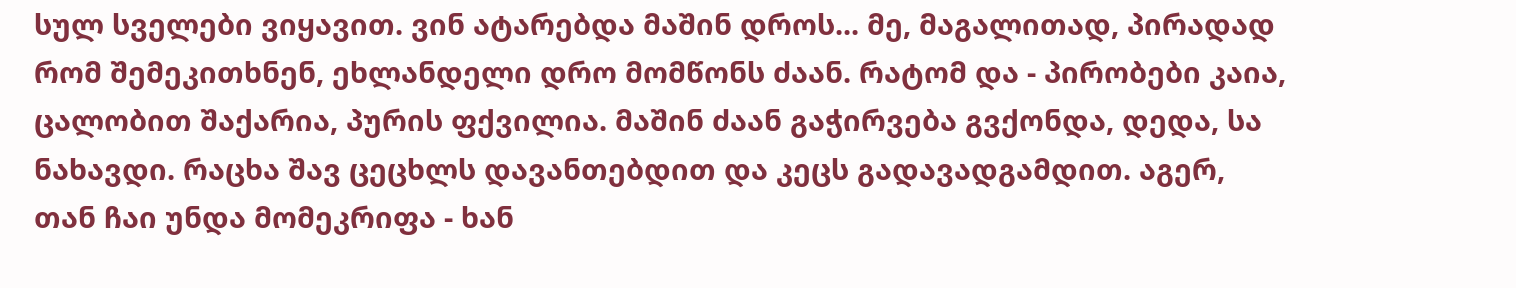სულ სველები ვიყავით. ვინ ატარებდა მაშინ დროს... მე, მაგალითად, პირადად რომ შემეკითხნენ, ეხლანდელი დრო მომწონს ძაან. რატომ და - პირობები კაია, ცალობით შაქარია, პურის ფქვილია. მაშინ ძაან გაჭირვება გვქონდა, დედა, სა ნახავდი. რაცხა შავ ცეცხლს დავანთებდით და კეცს გადავადგამდით. აგერ, თან ჩაი უნდა მომეკრიფა - ხან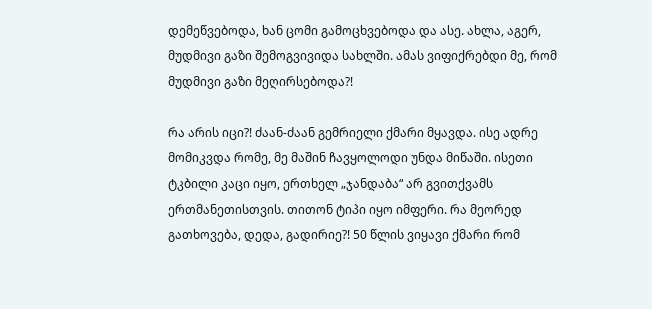დემეწვებოდა, ხან ცომი გამოცხვებოდა და ასე. ახლა, აგერ, მუდმივი გაზი შემოგვივიდა სახლში. ამას ვიფიქრებდი მე, რომ მუდმივი გაზი მეღირსებოდა?!

რა არის იცი?! ძაან-ძაან გემრიელი ქმარი მყავდა. ისე ადრე მომიკვდა რომე, მე მაშინ ჩავყოლოდი უნდა მიწაში. ისეთი ტკბილი კაცი იყო, ერთხელ „ჯანდაბა“ არ გვითქვამს ერთმანეთისთვის. თითონ ტიპი იყო იმფერი. რა მეორედ გათხოვება, დედა, გადირიე?! 50 წლის ვიყავი ქმარი რომ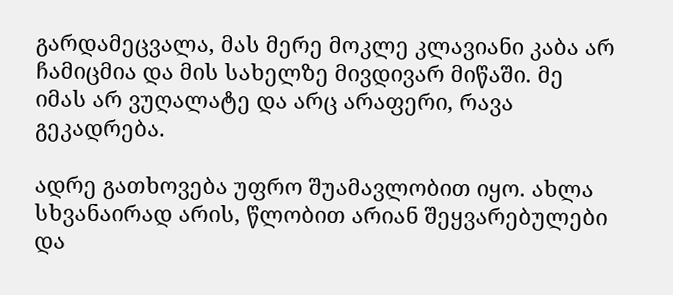გარდამეცვალა, მას მერე მოკლე კლავიანი კაბა არ ჩამიცმია და მის სახელზე მივდივარ მიწაში. მე იმას არ ვუღალატე და არც არაფერი, რავა გეკადრება.

ადრე გათხოვება უფრო შუამავლობით იყო. ახლა სხვანაირად არის, წლობით არიან შეყვარებულები და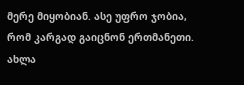მერე მიყობიან. ასე უფრო ჯობია, რომ კარგად გაიცნონ ერთმანეთი. ახლა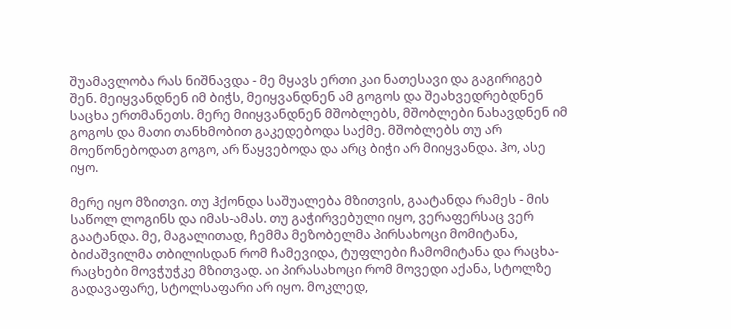შუამავლობა რას ნიშნავდა - მე მყავს ერთი კაი ნათესავი და გაგირიგებ შენ. მეიყვანდნენ იმ ბიჭს, მეიყვანდნენ ამ გოგოს და შეახვედრებდნენ საცხა ერთმანეთს. მერე მიიყვანდნენ მშობლებს, მშობლები ნახავდნენ იმ გოგოს და მათი თანხმობით გაკედებოდა საქმე. მშობლებს თუ არ მოეწონებოდათ გოგო, არ წაყვებოდა და არც ბიჭი არ მიიყვანდა. ჰო, ასე იყო.

მერე იყო მზითვი. თუ ჰქონდა საშუალება მზითვის, გაატანდა რამეს - მის საწოლ ლოგინს და იმას-ამას. თუ გაჭირვებული იყო, ვერაფერსაც ვერ გაატანდა. მე, მაგალითად, ჩემმა მეზობელმა პირსახოცი მომიტანა, ბიძაშვილმა თბილისდან რომ ჩამევიდა, ტუფლები ჩამომიტანა და რაცხა-რაცხები მოვჭუჭკე მზითვად. აი პირასახოცი რომ მოვედი აქანა, სტოლზე გადავაფარე, სტოლსაფარი არ იყო. მოკლედ,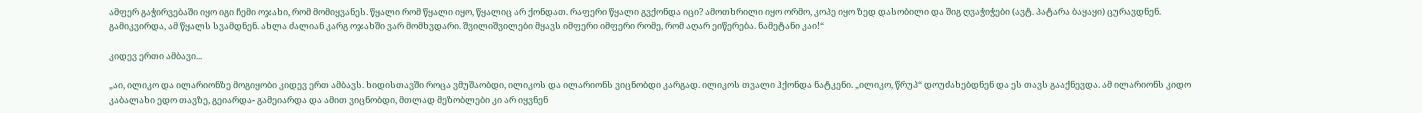ამფერ გაჭირვებაში იყო იგი ჩემი ოჯახი, რომ მომიყვანეს. წყალი რომ წყალი იყო, წყალიც არ ქონდათ. რაფერი წყალი გვქონდა იცი? ამოთხრილი იყო ორმო, კოპე იყო ზედ დასობილი და შიგ ღვაჭიჭები (ავტ. პატარა ბაყაყი) ცურავდნენ. გამიკვირდა, ამ წყალს სვამდნენ. ახლა ძალიან კარგ ოჯახში ვარ მომხვდარი. შვილიშვილები მყავს იმფერი იმფერი რომე, რომ აღარ ეიწერება. ნამეტანი კაი!“

კიდევ ერთი ამბავი...

„აი, ილიკო და ილარიონზე მოგიყობი კიდევ ერთ ამბავს. ხიდისთავში როცა ვმუშაობდი, ილიკოს და ილარიონს ვიცნობდი კარგად. ილიკოს თვალი ჰქონდა ნატკენი. „ილიკო, წრუპ“ დოუძახებდნენ და ეს თავს გააქნევდა. ამ ილარიონს კიდო კაბალახი ედო თავზე, გეიარდა- გამეიარდა და ამით ვიცნობდი, მთლად მეზობლები კი არ იყვნენ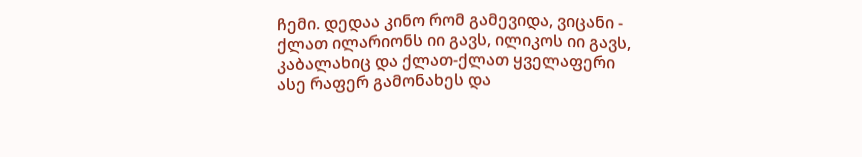ჩემი. დედაა კინო რომ გამევიდა, ვიცანი - ქლათ ილარიონს იი გავს, ილიკოს იი გავს, კაბალახიც და ქლათ-ქლათ ყველაფერი ასე რაფერ გამონახეს და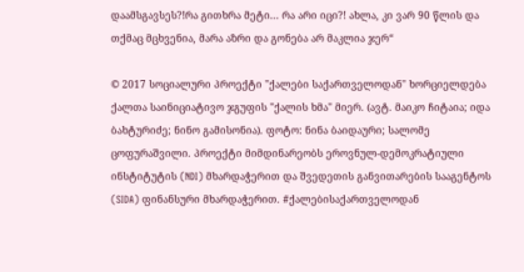დაამსგავსეს?!რა გითხრა მეტი... რა არი იცი?! ახლა, კი ვარ 90 წლის და თქმაც მცხვენია, მარა აზრი და გონება არ მაკლია ჯერ“

© 2017 სოციალური პროექტი "ქალები საქართველოდან" ხორციელდება ქალთა საინიციატივო ჯგუფის "ქალის ხმა" მიერ. (ავტ. მაიკო ჩიტაია; იდა ბახტურიძე; ნინო გამისონია). ფოტო: ნინა ბაიდაური; სალომე ცოფურაშვილი. პროექტი მიმდინარეობს ეროვნულ-დემოკრატიული ინსტიტუტის (NDI) მხარდაჭერით და შვედეთის განვითარების სააგენტოს (SIDA) ფინანსური მხარდაჭერით. #ქალებისაქართველოდან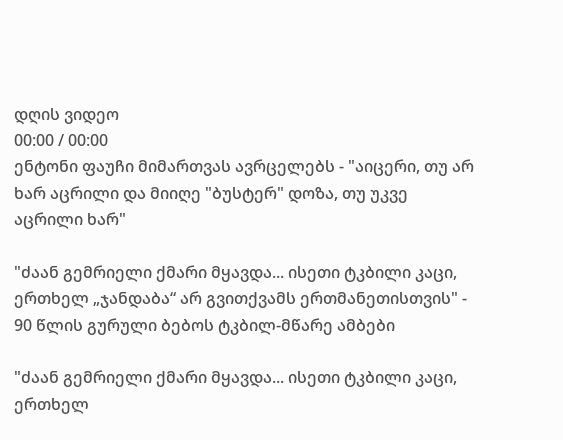დღის ვიდეო
00:00 / 00:00
ენტონი ფაუჩი მიმართვას ავრცელებს - "აიცერი, თუ არ ხარ აცრილი და მიიღე "ბუსტერ" დოზა, თუ უკვე აცრილი ხარ"

"ძაან გემრიელი ქმარი მყავდა... ისეთი ტკბილი კაცი, ერთხელ „ჯანდაბა“ არ გვითქვამს ერთმანეთისთვის" - 90 წლის გურული ბებოს ტკბილ-მწარე ამბები

"ძაან გემრიელი ქმარი მყავდა... ისეთი ტკბილი კაცი, ერთხელ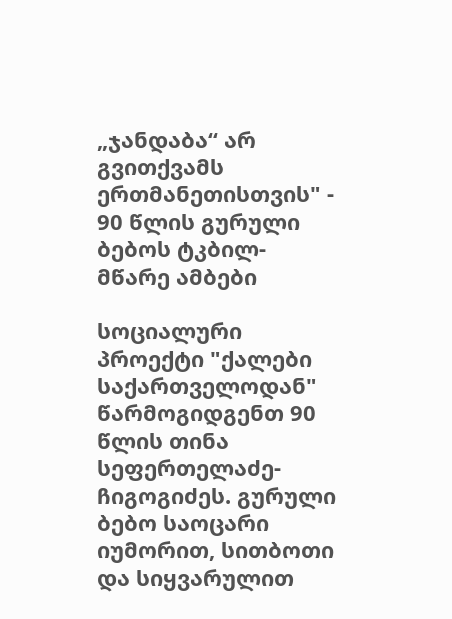„ჯანდაბა“ არ გვითქვამს ერთმანეთისთვის" - 90 წლის გურული ბებოს ტკბილ-მწარე ამბები

სოციალური პროექტი "ქალები საქართველოდან" წარმოგიდგენთ 90 წლის თინა სეფერთელაძე-ჩიგოგიძეს. გურული ბებო საოცარი იუმორით, სითბოთი და სიყვარულით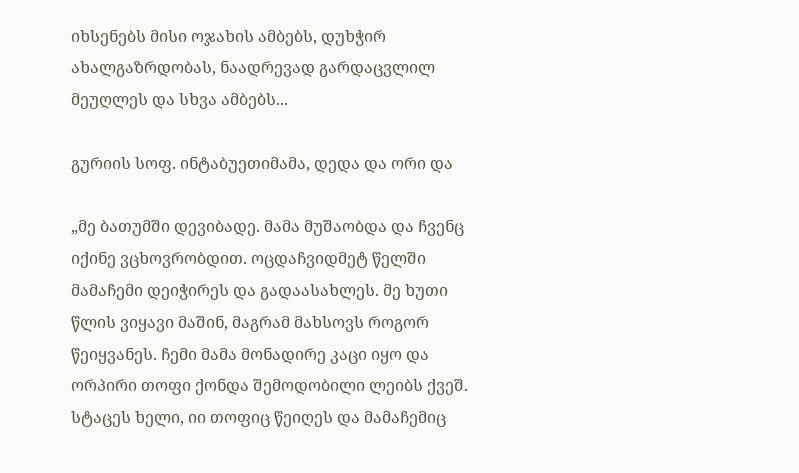იხსენებს მისი ოჯახის ამბებს, დუხჭირ ახალგაზრდობას, ნაადრევად გარდაცვლილ მეუღლეს და სხვა ამბებს...

გურიის სოფ. ინტაბუეთიმამა, დედა და ორი და

„მე ბათუმში დევიბადე. მამა მუშაობდა და ჩვენც იქინე ვცხოვრობდით. ოცდაჩვიდმეტ წელში მამაჩემი დეიჭირეს და გადაასახლეს. მე ხუთი წლის ვიყავი მაშინ, მაგრამ მახსოვს როგორ წეიყვანეს. ჩემი მამა მონადირე კაცი იყო და ორპირი თოფი ქონდა შემოდობილი ლეიბს ქვეშ. სტაცეს ხელი, იი თოფიც წეიღეს და მამაჩემიც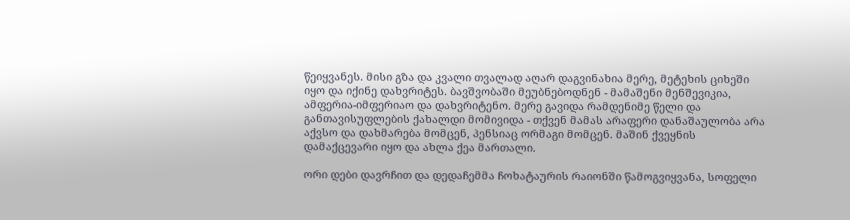წეიყვანეს. მისი გზა და კვალი თვალად აღარ დაგვინახია მერე, მეტეხის ციხეში იყო და იქინე დახვრიტეს. ბავშვობაში მეუბნებოდნენ - მამაშენი მენშევიკია, ამფერია-იმფერიაო და დახვრიტენო. მერე გავიდა რამდენიმე წელი და განთავისუფლების ქახალდი მომივიდა - თქვენ მამას არაფერი დანაშაულობა არა აქვსო და დახმარება მომცენ, პენსიაც ორმაგი მომცენ. მაშინ ქვეყნის დამაქცევარი იყო და ახლა ქეა მართალი.

ორი დები დავრჩით და დედაჩემმა ჩოხატაურის რაიონში წამოგვიყვანა, სოფელი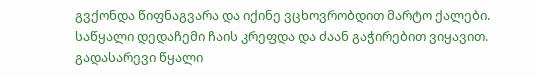გვქონდა წიფნაგვარა და იქინე ვცხოვრობდით მარტო ქალები. საწყალი დედაჩემი ჩაის კრეფდა და ძაან გაჭირებით ვიყავით. გადასარევი წყალი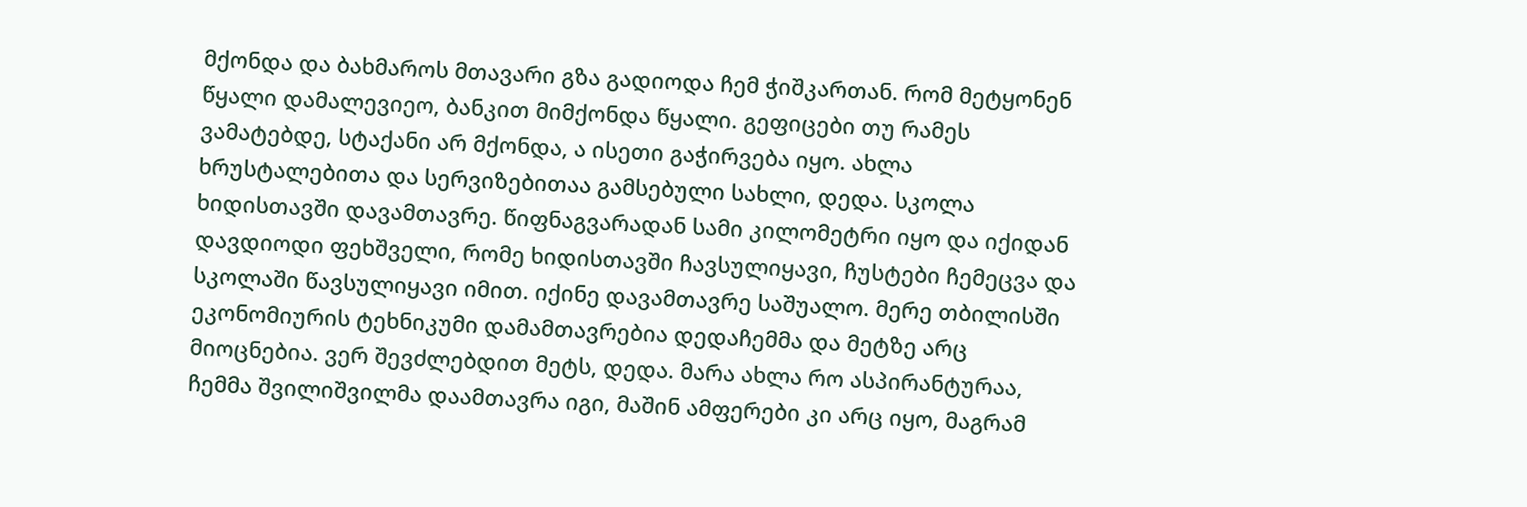მქონდა და ბახმაროს მთავარი გზა გადიოდა ჩემ ჭიშკართან. რომ მეტყონენ წყალი დამალევიეო, ბანკით მიმქონდა წყალი. გეფიცები თუ რამეს ვამატებდე, სტაქანი არ მქონდა, ა ისეთი გაჭირვება იყო. ახლა ხრუსტალებითა და სერვიზებითაა გამსებული სახლი, დედა. სკოლა ხიდისთავში დავამთავრე. წიფნაგვარადან სამი კილომეტრი იყო და იქიდან დავდიოდი ფეხშველი, რომე ხიდისთავში ჩავსულიყავი, ჩუსტები ჩემეცვა და სკოლაში წავსულიყავი იმით. იქინე დავამთავრე საშუალო. მერე თბილისში ეკონომიურის ტეხნიკუმი დამამთავრებია დედაჩემმა და მეტზე არც მიოცნებია. ვერ შევძლებდით მეტს, დედა. მარა ახლა რო ასპირანტურაა, ჩემმა შვილიშვილმა დაამთავრა იგი, მაშინ ამფერები კი არც იყო, მაგრამ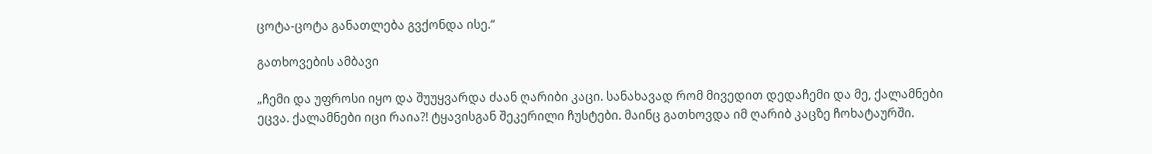ცოტა-ცოტა განათლება გვქონდა ისე.“

გათხოვების ამბავი

„ჩემი და უფროსი იყო და შუუყვარდა ძაან ღარიბი კაცი. სანახავად რომ მივედით დედაჩემი და მე, ქალამნები ეცვა. ქალამნები იცი რაია?! ტყავისგან შეკერილი ჩუსტები. მაინც გათხოვდა იმ ღარიბ კაცზე ჩოხატაურში.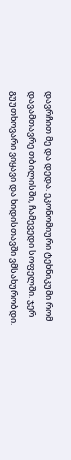დავრჩით მე და დედა. ეკონომიური ტეხნიკუმი რომ დავამთავრე თბილისში, ჩამევედი სოფელში. ჯერ გუუთხოვარი ვიყავი და ხიდისთავში ვმსახურობდი.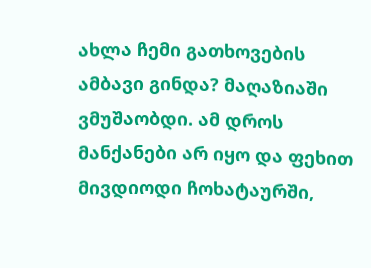ახლა ჩემი გათხოვების ამბავი გინდა? მაღაზიაში ვმუშაობდი. ამ დროს მანქანები არ იყო და ფეხით მივდიოდი ჩოხატაურში,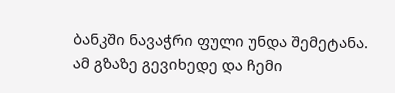ბანკში ნავაჭრი ფული უნდა შემეტანა. ამ გზაზე გევიხედე და ჩემი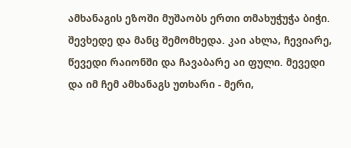ამხანაგის ეზოში მუშაობს ერთი თმახუჭუჭა ბიჭი. შევხედე და მანც შემომხედა. კაი ახლა, ჩევიარე, წევედი რაიონში და ჩავაბარე აი ფული. მევედი და იმ ჩემ ამხანაგს უთხარი - მერი,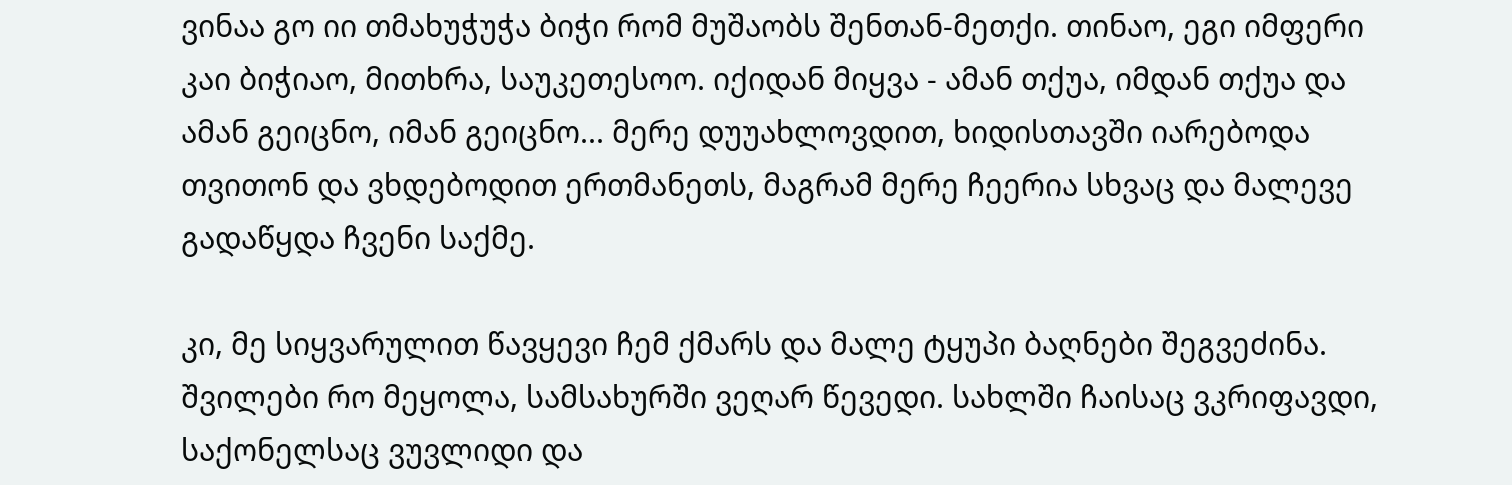ვინაა გო იი თმახუჭუჭა ბიჭი რომ მუშაობს შენთან-მეთქი. თინაო, ეგი იმფერი კაი ბიჭიაო, მითხრა, საუკეთესოო. იქიდან მიყვა - ამან თქუა, იმდან თქუა და ამან გეიცნო, იმან გეიცნო... მერე დუუახლოვდით, ხიდისთავში იარებოდა თვითონ და ვხდებოდით ერთმანეთს, მაგრამ მერე ჩეერია სხვაც და მალევე გადაწყდა ჩვენი საქმე.

კი, მე სიყვარულით წავყევი ჩემ ქმარს და მალე ტყუპი ბაღნები შეგვეძინა. შვილები რო მეყოლა, სამსახურში ვეღარ წევედი. სახლში ჩაისაც ვკრიფავდი, საქონელსაც ვუვლიდი და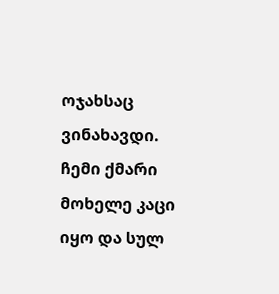ოჯახსაც ვინახავდი. ჩემი ქმარი მოხელე კაცი იყო და სულ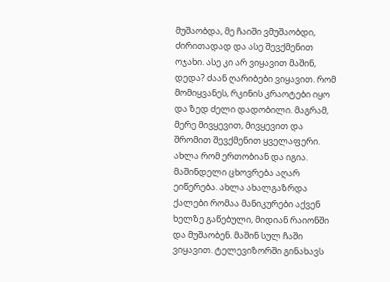მუშაობდა, მე ჩაიში ვმუშაობდი, ძირითადად და ასე შევქმენით ოჯახი. ასე კი არ ვიყავით მაშინ, დედა? ძაან ღარიბები ვიყავით. რომ მომიყვანეს, რკინის კრაოტები იყო და ზედ ძელი დადობილი. მაგრამ, მერე მივყევით, მივყევით და შრომით შევქმენით ყველაფერი. ახლა რომ ერთობიან და იგია. მაშინდელი ცხოვრება აღარ ეიწერება. ახლა ახალგაზრდა ქალები რომაა მანიკურები აქვენ ხელზე გაწებული, მიდიან რაიონში და მუშაობენ. მაშინ სულ ჩაში ვიყავით. ტელევიზორში გინახავს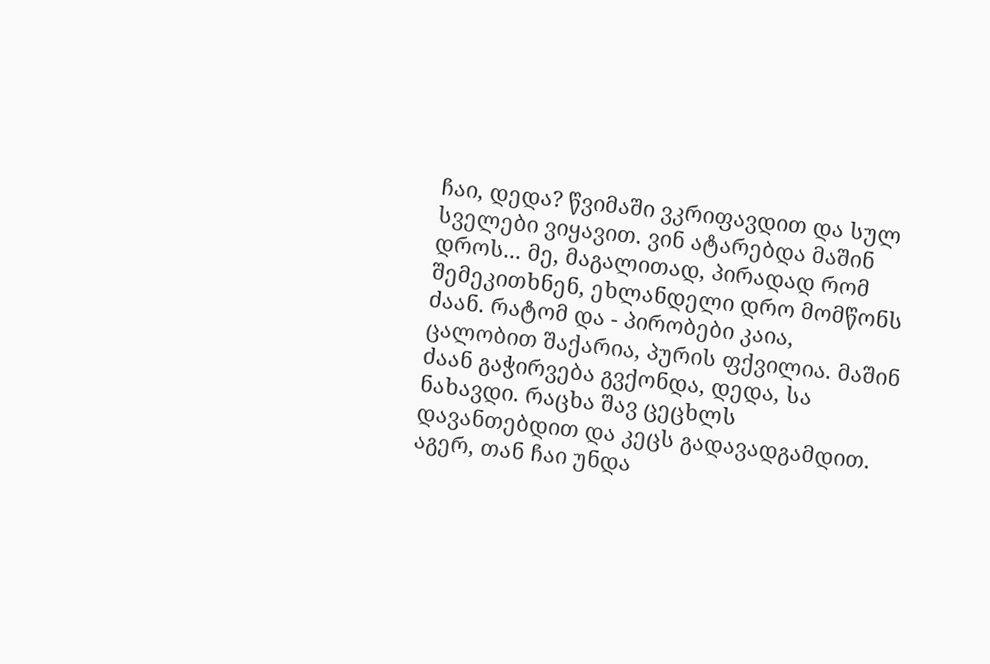ჩაი, დედა? წვიმაში ვკრიფავდით და სულ სველები ვიყავით. ვინ ატარებდა მაშინ დროს... მე, მაგალითად, პირადად რომ შემეკითხნენ, ეხლანდელი დრო მომწონს ძაან. რატომ და - პირობები კაია, ცალობით შაქარია, პურის ფქვილია. მაშინ ძაან გაჭირვება გვქონდა, დედა, სა ნახავდი. რაცხა შავ ცეცხლს დავანთებდით და კეცს გადავადგამდით. აგერ, თან ჩაი უნდა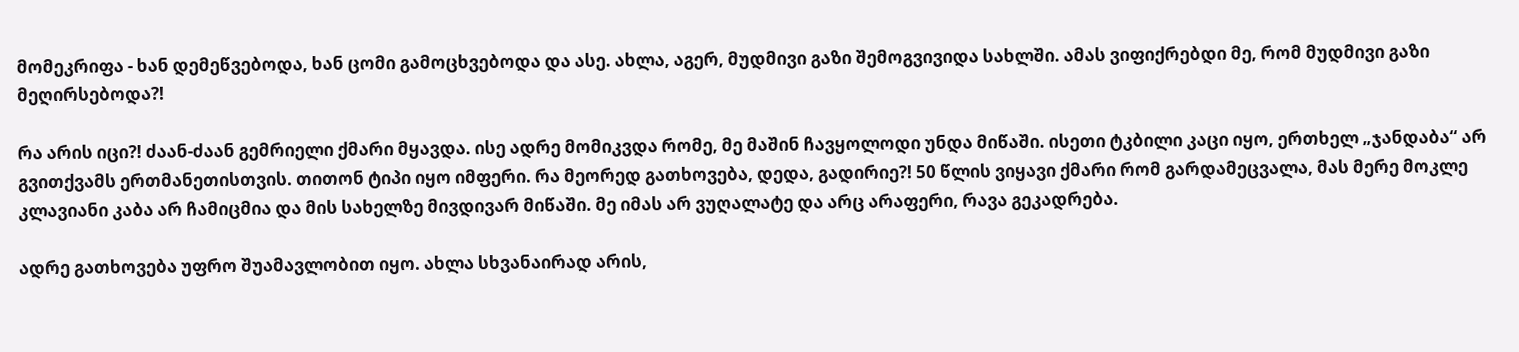მომეკრიფა - ხან დემეწვებოდა, ხან ცომი გამოცხვებოდა და ასე. ახლა, აგერ, მუდმივი გაზი შემოგვივიდა სახლში. ამას ვიფიქრებდი მე, რომ მუდმივი გაზი მეღირსებოდა?!

რა არის იცი?! ძაან-ძაან გემრიელი ქმარი მყავდა. ისე ადრე მომიკვდა რომე, მე მაშინ ჩავყოლოდი უნდა მიწაში. ისეთი ტკბილი კაცი იყო, ერთხელ „ჯანდაბა“ არ გვითქვამს ერთმანეთისთვის. თითონ ტიპი იყო იმფერი. რა მეორედ გათხოვება, დედა, გადირიე?! 50 წლის ვიყავი ქმარი რომ გარდამეცვალა, მას მერე მოკლე კლავიანი კაბა არ ჩამიცმია და მის სახელზე მივდივარ მიწაში. მე იმას არ ვუღალატე და არც არაფერი, რავა გეკადრება.

ადრე გათხოვება უფრო შუამავლობით იყო. ახლა სხვანაირად არის,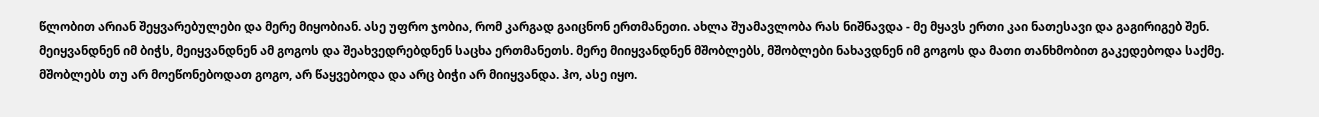წლობით არიან შეყვარებულები და მერე მიყობიან. ასე უფრო ჯობია, რომ კარგად გაიცნონ ერთმანეთი. ახლა შუამავლობა რას ნიშნავდა - მე მყავს ერთი კაი ნათესავი და გაგირიგებ შენ. მეიყვანდნენ იმ ბიჭს, მეიყვანდნენ ამ გოგოს და შეახვედრებდნენ საცხა ერთმანეთს. მერე მიიყვანდნენ მშობლებს, მშობლები ნახავდნენ იმ გოგოს და მათი თანხმობით გაკედებოდა საქმე. მშობლებს თუ არ მოეწონებოდათ გოგო, არ წაყვებოდა და არც ბიჭი არ მიიყვანდა. ჰო, ასე იყო.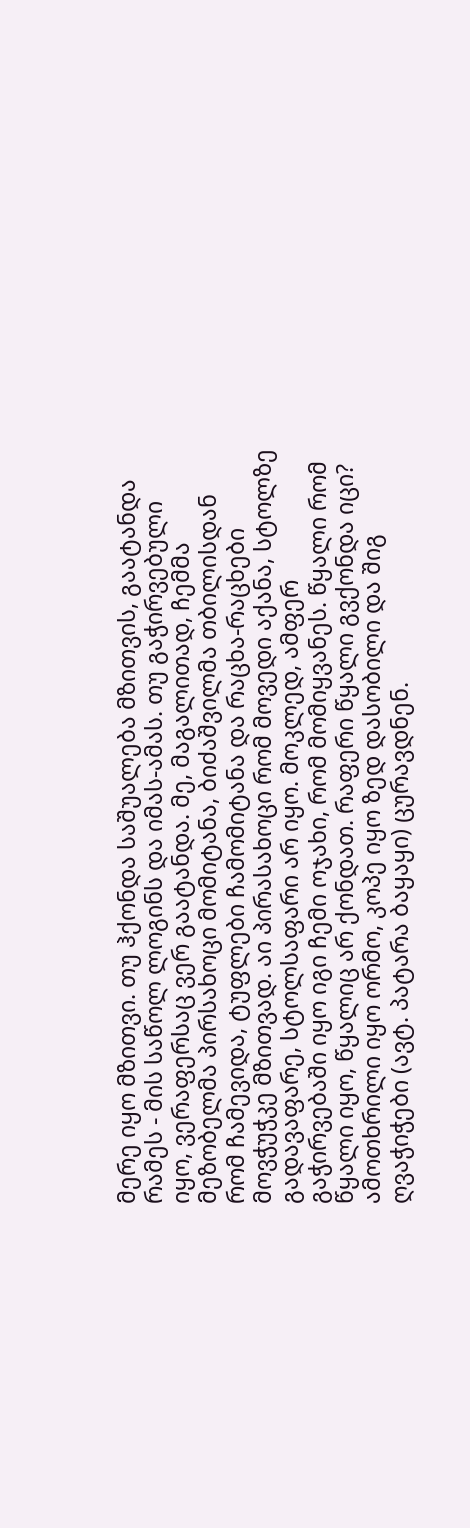მერე იყო მზითვი. თუ ჰქონდა საშუალება მზითვის, გაატანდა რამეს - მის საწოლ ლოგინს და იმას-ამას. თუ გაჭირვებული იყო, ვერაფერსაც ვერ გაატანდა. მე, მაგალითად, ჩემმა მეზობელმა პირსახოცი მომიტანა, ბიძაშვილმა თბილისდან რომ ჩამევიდა, ტუფლები ჩამომიტანა და რაცხა-რაცხები მოვჭუჭკე მზითვად. აი პირასახოცი რომ მოვედი აქანა, სტოლზე გადავაფარე, სტოლსაფარი არ იყო. მოკლედ, ამფერ გაჭირვებაში იყო იგი ჩემი ოჯახი, რომ მომიყვანეს. წყალი რომ წყალი იყო, წყალიც არ ქონდათ. რაფერი წყალი გვქონდა იცი? ამოთხრილი იყო ორმო, კოპე იყო ზედ დასობილი და შიგ ღვაჭიჭები (ავტ. პატარა ბაყაყი) ცურავდნენ.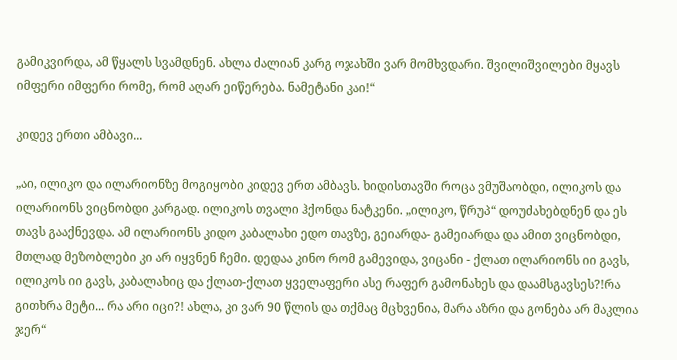გამიკვირდა, ამ წყალს სვამდნენ. ახლა ძალიან კარგ ოჯახში ვარ მომხვდარი. შვილიშვილები მყავს იმფერი იმფერი რომე, რომ აღარ ეიწერება. ნამეტანი კაი!“

კიდევ ერთი ამბავი...

„აი, ილიკო და ილარიონზე მოგიყობი კიდევ ერთ ამბავს. ხიდისთავში როცა ვმუშაობდი, ილიკოს და ილარიონს ვიცნობდი კარგად. ილიკოს თვალი ჰქონდა ნატკენი. „ილიკო, წრუპ“ დოუძახებდნენ და ეს თავს გააქნევდა. ამ ილარიონს კიდო კაბალახი ედო თავზე, გეიარდა- გამეიარდა და ამით ვიცნობდი, მთლად მეზობლები კი არ იყვნენ ჩემი. დედაა კინო რომ გამევიდა, ვიცანი - ქლათ ილარიონს იი გავს, ილიკოს იი გავს, კაბალახიც და ქლათ-ქლათ ყველაფერი ასე რაფერ გამონახეს და დაამსგავსეს?!რა გითხრა მეტი... რა არი იცი?! ახლა, კი ვარ 90 წლის და თქმაც მცხვენია, მარა აზრი და გონება არ მაკლია ჯერ“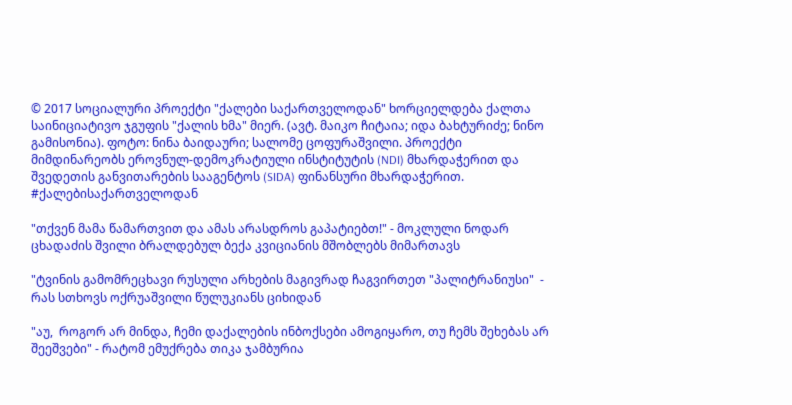© 2017 სოციალური პროექტი "ქალები საქართველოდან" ხორციელდება ქალთა საინიციატივო ჯგუფის "ქალის ხმა" მიერ. (ავტ. მაიკო ჩიტაია; იდა ბახტურიძე; ნინო გამისონია). ფოტო: ნინა ბაიდაური; სალომე ცოფურაშვილი. პროექტი მიმდინარეობს ეროვნულ-დემოკრატიული ინსტიტუტის (NDI) მხარდაჭერით და შვედეთის განვითარების სააგენტოს (SIDA) ფინანსური მხარდაჭერით. #ქალებისაქართველოდან

"თქვენ მამა წამართვით და ამას არასდროს გაპატიებთ!" - მოკლული ნოდარ ცხადაძის შვილი ბრალდებულ ბექა კვიციანის მშობლებს მიმართავს

"ტვინის გამომრეცხავი რუსული არხების მაგივრად ჩაგვირთეთ "პალიტრანიუსი"  - რას სთხოვს ოქრუაშვილი წულუკიანს ციხიდან

"აუ,  როგორ არ მინდა, ჩემი დაქალების ინბოქსები ამოგიყარო, თუ ჩემს შეხებას არ შეეშვები" - რატომ ემუქრება თიკა ჯამბურია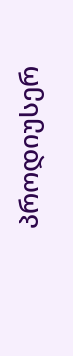პროდიუსერ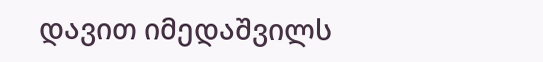დავით იმედაშვილს